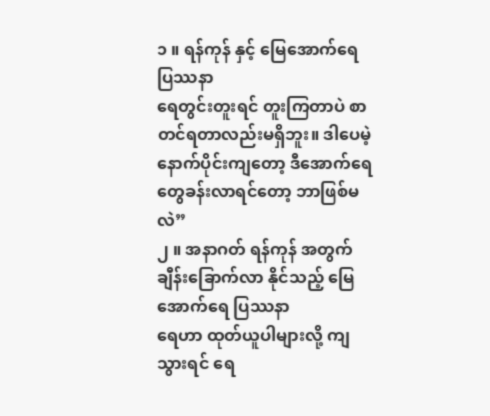၁ ။ ရန်ကုန် နှင့် မြေအောက်ရေ ပြဿနာ
ရေတွင်းတူးရင် တူးကြတာပဲ စာတင်ရတာလည်းမရှိဘူး။ ဒါပေမဲ့ နောက်ပိုင်းကျတော့ ဒီအောက်ရေတွေခန်းလာရင်တော့ ဘာဖြစ်မလဲ”
၂ ။ အနာဂတ် ရန်ကုန် အတွက် ချီန်းခြောက်လာ နိုင်သည့် မြေအောက်ရေ ပြဿနာ
ရေဟာ ထုတ်ယူပါများလို့ ကျသွားရင် ရေ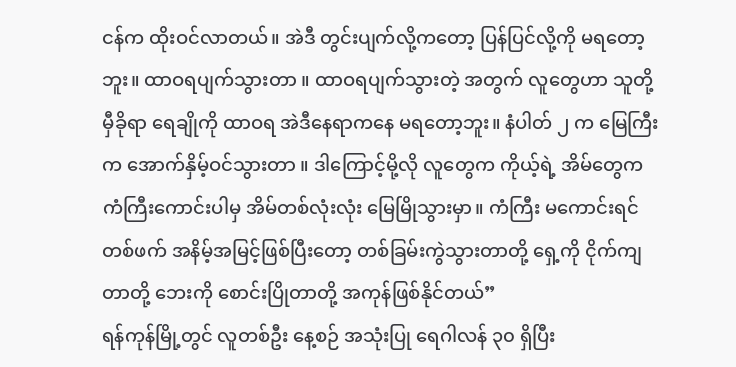ငန်က ထိုးဝင်လာတယ်။ အဲဒီ တွင်းပျက်လို့ကတော့ ပြန်ပြင်လို့ကို မရတော့ဘူး။ ထာဝရပျက်သွားတာ ။ ထာဝရပျက်သွားတဲ့ အတွက် လူတွေဟာ သူတို့ မှီခိုရာ ရေချိုကို ထာဝရ အဲဒီနေရာကနေ မရတော့ဘူး။ နံပါတ် ၂ က မြေကြီးက အောက်နှိမ့်ဝင်သွားတာ ။ ဒါကြောင့်မို့လို လူတွေက ကိုယ့်ရဲ့ အိမ်တွေက ကံကြီးကောင်းပါမှ အိမ်တစ်လုံးလုံး မြေမြိုသွားမှာ။ ကံကြီး မကောင်းရင် တစ်ဖက် အနိမ့်အမြင့်ဖြစ်ပြီးတော့ တစ်ခြမ်းကွဲသွားတာတို့ ရှေ့ကို ငိုက်ကျတာတို့ ဘေးကို စောင်းပြိုတာတို့ အကုန်ဖြစ်နိုင်တယ်”
ရန်ကုန်မြို့တွင် လူတစ်ဦး နေ့စဉ် အသုံးပြု ရေဂါလန် ၃၀ ရှိပြီး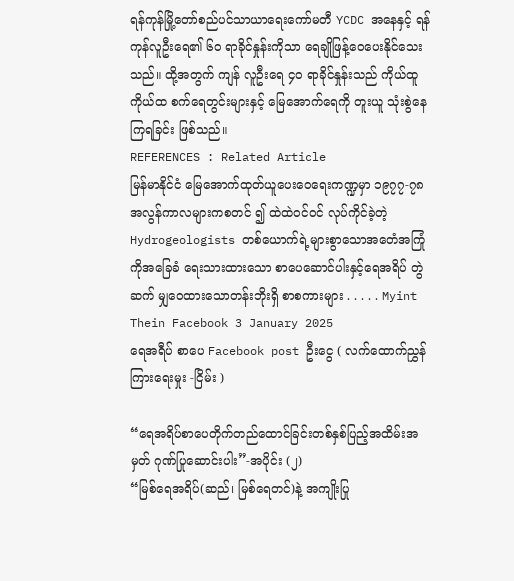ရန်ကုန်မြို့တော်စည်ပင်သာယာရေးကော်မတီ YCDC အနေနှင့် ရန်ကုန်လူဦးရေ၏ ၆၀ ရာခိုင်နှုန်းကိုသာ ရေချိုဖြန့်ဝေပေးနိုင်သေးသည်။ ထို့အတွက် ကျန် လူဦးရေ ၄၀ ရာခိုင်နှုန်းသည် ကိုယ်ထူကိုယ်ထ စက်ရေတွင်းများနှင့် မြေအောက်ရေကို တူးယူ သုံးစွဲနေကြရခြင်း ဖြစ်သည်။
REFERENCES : Related Article
မြန်မာနိုင်ငံ မြေအောက်ထုတ်ယူပေးဝေရေးကဏ္ဍမှာ ၁၉၇၇-၇၈ အလွန်ကာလများကစတင် ၍ ထဲထဲဝင်ဝင် လုပ်ကိုင်ခဲ့တဲ့ Hydrogeologists တစ်ယောက်ရဲ့များစွာသောအတေံအကြုံကိုအခြေခံ ရေးသားထားသော စာပေဆောင်ပါးနှင့်ရေအရိပ် တွဲဆက် မျှဝေထားသောတန်းဘိုးရှိ စာစကားများ . . . . . Myint Thein Facebook 3 January 2025
ရေအရီပ် စာပေ Facebook post ဦးငွေ ( လက်ထောက်ညွှန်ကြားရေးမှုး -ငြိမ်း )

“ရေအရိပ်စာပေတိုက်တည်ထောင်ခြင်းတစ်နှစ်ပြည့်အထိမ်းအမှတ် ဂုဏ်ပြုဆောင်းပါး”-အပိုင်း (၂)
“မြစ်ရေအရိပ်(ဆည်၊ မြစ်ရေတင်)နဲ့ အကျိုးပြု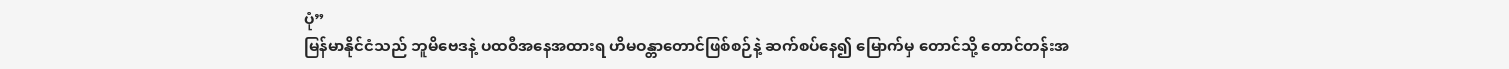ပုံ”
မြန်မာနိုင်ငံသည် ဘူမိဗေဒနဲ့ ပထဝီအနေအထားရ ဟိမဝန္တာတောင်ဖြစ်စဉ်နဲ့ ဆက်စပ်နေ၍ မြောက်မှ တောင်သို့ တောင်တန်းအ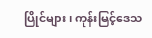ပြိုင်များ၊ ကုန်းမြင့်ဒေသ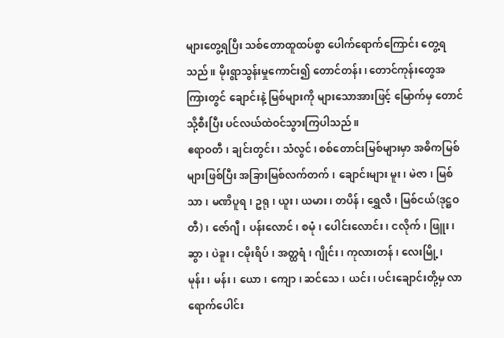များတွေ့ရပြီး သစ်တောထူထပ်စွာ ပေါက်ရောက်ကြောင်း တွေ့ရသည်။ မိုးရွာသွန်းမှုကောင်း၍ တောင်တန်း၊ တောင်ကုန်းတွေအကြားတွင် ချောင်းနဲ့ မြစ်များကို များသောအားဖြင့် မြောက်မှ တောင်သို့စီးပြီး ပင်လယ်ထဲဝင်သွားကြပါသည်။
ဧရာဝတီ၊ ချင်းတွင်း၊ သံလွင်၊ စစ်တောင်းမြစ်များမှာ အဓိကမြစ်များဖြစ်ပြီး အခြားမြစ်လက်တက်၊ ချောင်းများ မူး၊ မဲဇာ၊ မြစ်သာ၊ မဏိပူရ၊ ဥရု၊ ယူး၊ ယမား၊ တပိန်၊ ရွှေလီ၊ မြစ်ငယ်(ဒုဋ္ဌဝတီ)၊ ဇော်ဂျီ၊ ပန်းလောင်၊ စမုံ၊ ပေါင်းလောင်း၊ ငလိုက်၊ ဖြူး၊ ဆွာ၊ ပဲခူး၊ ငမိုးရိပ်၊ အတ္ထရံ၊ ဂျိုင်း၊ ကုလားတန်၊ လေးမြို့၊ မုန်း၊ မန်း၊ ယော၊ ကျော၊ ဆင်သေ၊ ယင်း၊ ပင်းချောင်းတို့မှ လာရောက်ပေါင်း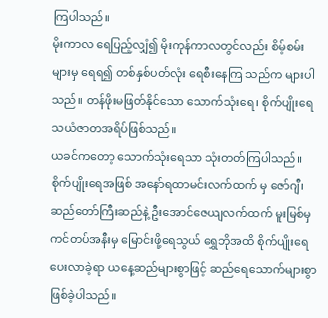ကြပါသည်။
မိုးကာလ ရေပြည့်လျှံ၍ မိုးကုန်ကာလတွင်လည်း စိမ့်စမ်းများမှ ရေရ၍ တစ်နှစ်ပတ်လုံး ရေစီးနေကြ သည်က များပါသည်။ တန်ဖိုးမဖြတ်နိုင်သော သောက်သုံးရေ၊ စိုက်ပျိုးရေသယံဇာတအရိပ်ဖြစ်သည်။
ယခင်ကတော့ သောက်သုံးရေသာ သုံးတတ်ကြပါသည်။ စိုက်ပျိုးရေအဖြစ် အနော်ရထာမင်းလက်ထက် မှ ဇော်ဂျီ၊ ဆည်တော်ကြီးဆည်နဲ့ ဦးအောင်ဇေယျလက်ထက် မူးမြစ်မှ ကင်တပ်အနီးမှ မြောင်းဖို့ရေသွယ် ရွှေဘိုအထိ စိုက်ပျိုးရေပေးလာခဲ့ရာ ယနေ့ဆည်များစွာဖြင့် ဆည်ရေသောက်များစွာ ဖြစ်ခဲ့ပါသည်။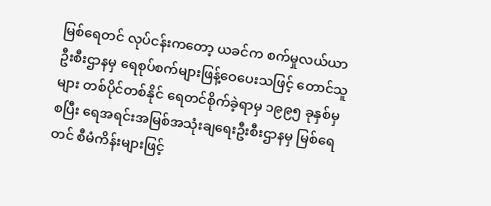မြစ်ရေတင် လုပ်ငန်းကတော့ ယခင်က စက်မှုလယ်ယာဦးစီးဌာနမှ ရေစုပ်စက်များဖြန့်ဝေပေးသဖြင့် တောင်သူများ တစ်ပိုင်တစ်နိုင် ရေတင်စိုက်ခဲ့ရာမှ ၁၉၉၅ ခုနှစ်မှစပြီး ရေအရင်းအမြစ်အသုံးချရေးဦးစီးဌာနမှ မြစ်ရေတင် စီမံကိန်းများဖြင့်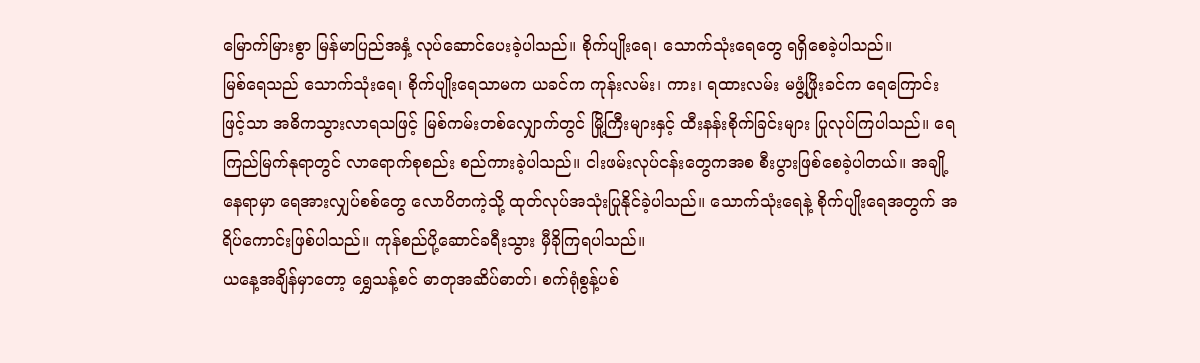မြောက်မြားစွာ မြန်မာပြည်အနှံ့ လုပ်ဆောင်ပေးခဲ့ပါသည်။ စိုက်ပျိုးရေ၊ သောက်သုံးရေတွေ ရရှိစေခဲ့ပါသည်။
မြစ်ရေသည် သောက်သုံးရေ၊ စိုက်ပျိုးရေသာမက ယခင်က ကုန်းလမ်း၊ ကား၊ ရထားလမ်း မဖွံ့ဖြိုးခင်က ရေကြောင်းဖြင့်သာ အဓိကသွားလာရသဖြင့် မြစ်ကမ်းတစ်လျှောက်တွင် မြို့ကြီးများနှင့် ထီးနန်းစိုက်ခြင်းများ ပြုလုပ်ကြပါသည်။ ရေကြည်မြက်နုရာတွင် လာရောက်စုစည်း စည်ကားခဲ့ပါသည်။ ငါးဖမ်းလုပ်ငန်းတွေကအစ စီးပွားဖြစ်စေခဲ့ပါတယ်။ အချို့နေရာမှာ ရေအားလျှပ်စစ်တွေ လောပိတကဲ့သို့ ထုတ်လုပ်အသုံးပြုနိုင်ခဲ့ပါသည်။ သောက်သုံးရေနဲ့ စိုက်ပျိုးရေအတွက် အရိပ်ကောင်းဖြစ်ပါသည်။ ကုန်စည်ပို့ဆောင်ခရီးသွား မှီခိုကြရပါသည်။
ယနေ့အချိန်မှာတော့ ရွှေသန့်စင် ဓာတုအဆိပ်ဓာတ်၊ စက်ရုံစွန့်ပစ်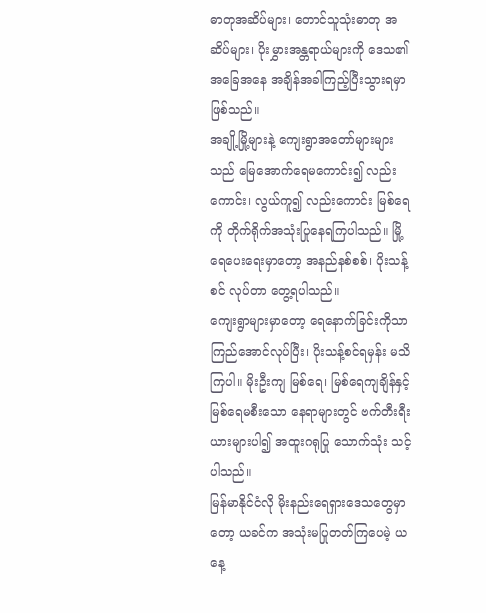ဓာတုအဆိပ်များ၊ တောင်သူသုံးဓာတု အဆိပ်များ၊ ပိုးမွှားအန္တရာယ်များကို ဒေသ၏ အခြေအနေ အချိန်အခါကြည့်ပြီးသွားရမှာဖြစ်သည်။
အချို့မြို့များနဲ့ ကျေးရွာအတော်များများသည် မြေအောက်ရေမကောင်း၍ လည်းကောင်း၊ လွယ်ကူ၍ လည်းကောင်း မြစ်ရေကို တိုက်ရိုက်အသုံးပြုနေရကြပါသည်။ မြို့ရေပေးရေးမှာတော့ အနည်နစ်စစ်၊ ပိုးသန့်စင် လုပ်တာ တွေ့ရပါသည်။
ကျေးရွာများမှာတော့ ရေနောက်ခြင်းကိုသာ ကြည်အောင်လုပ်ပြီး၊ ပိုးသန့်စင်ရမှန်း မသိကြပါ။ မိုးဦးကျ မြစ်ရေ၊ မြစ်ရေကျချိန်နှင့် မြစ်ရေမစီးသော နေရာများတွင် ဗက်တီးရီးယားများပါ၍ အထူးဂရုပြု သောက်သုံး သင့်ပါသည်။
မြန်မာနိုင်ငံလို မိုးနည်းရေရှားဒေသတွေမှာတော့ ယခင်က အသုံးမပြုတတ်ကြပေမဲ့ ယနေ့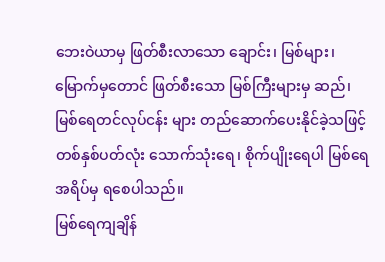ဘေးဝဲယာမှ ဖြတ်စီးလာသော ချောင်း၊ မြစ်များ၊ မြောက်မှတောင် ဖြတ်စီးသော မြစ်ကြီးများမှ ဆည်၊ မြစ်ရေတင်လုပ်ငန်း များ တည်ဆောက်ပေးနိုင်ခဲ့သဖြင့် တစ်နှစ်ပတ်လုံး သောက်သုံးရေ၊ စိုက်ပျိုးရေပါ မြစ်ရေအရိပ်မှ ရစေပါသည်။
မြစ်ရေကျချိန်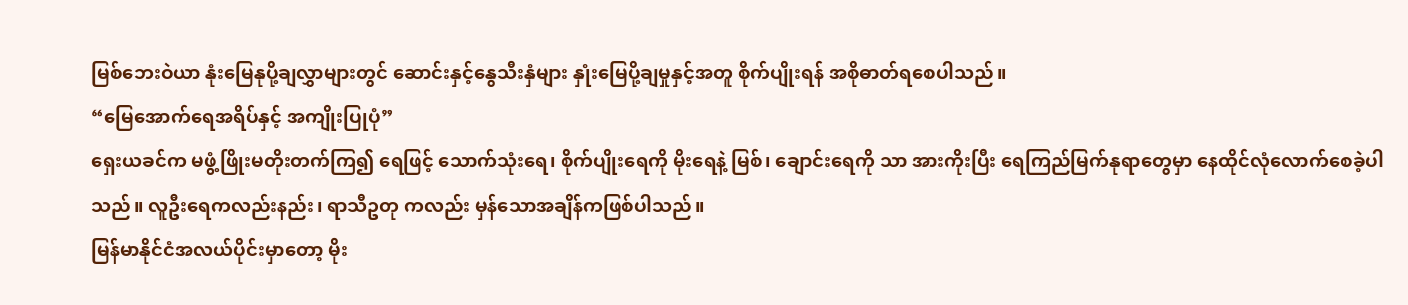မြစ်ဘေးဝဲယာ နုံးမြေနုပို့ချလွှာများတွင် ဆောင်းနှင့်နွေသီးနှံများ နှုံးမြေပို့ချမှုနှင့်အတူ စိုက်ပျိုးရန် အစိုဓာတ်ရစေပါသည်။
“မြေအောက်ရေအရိပ်နှင့် အကျိုးပြုပုံ”
ရှေးယခင်က မဖွံ့ဖြိုးမတိုးတက်ကြ၍ ရေဖြင့် သောက်သုံးရေ၊ စိုက်ပျိုးရေကို မိုးရေနဲ့ မြစ်၊ ချောင်းရေကို သာ အားကိုးပြီး ရေကြည်မြက်နုရာတွေမှာ နေထိုင်လုံလောက်စေခဲ့ပါသည်။ လူဦးရေကလည်းနည်း၊ ရာသီဥတု ကလည်း မှန်သောအချိန်ကဖြစ်ပါသည်။
မြန်မာနိုင်ငံအလယ်ပိုင်းမှာတော့ မိုး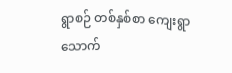ရွာစဉ် တစ်နှစ်စာ ကျေးရွာသောက်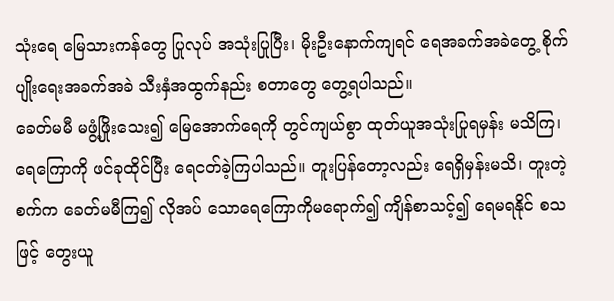သုံးရေ မြေသားကန်တွေ ပြုလုပ် အသုံးပြုပြီး၊ မိုးဦးနောက်ကျရင် ရေအခက်အခဲတွေ့ စိုက်ပျိုးရေးအခက်အခဲ သီးနှံအထွက်နည်း စတာတွေ တွေ့ရပါသည်။
ခေတ်မမီ မဖွံ့ဖြိုးသေး၍ မြေအောက်ရေကို တွင်ကျယ်စွာ ထုတ်ယူအသုံးပြုရမှန်း မသိကြ၊ ရေကြောကို ဖင်ခုထိုင်ပြီး ရေငတ်ခဲ့ကြပါသည်။ တူးပြန်တော့လည်း ရေရှိမှန်းမသိ၊ တူးတဲ့စက်က ခေတ်မမီကြ၍ လိုအပ် သောရေကြောကိုမရောက်၍ ကျိန်စာသင့်၍ ရေမရနိုင် စသဖြင့် တွေးယူ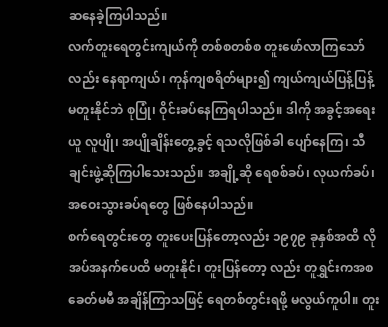ဆနေခဲ့ကြပါသည်။
လက်တူးရေတွင်းကျယ်ကို တစ်စတစ်စ တူးဖော်လာကြသော်လည်း နေရာကျယ်၊ ကုန်ကျစရိတ်များ၍ ကျယ်ကျယ်ပြန့်ပြန့် မတူးနိုင်ဘဲ စုပြုံ၊ ဝိုင်းခပ်နေကြရပါသည်။ ဒါကို အခွင့်အရေးယူ လူပျို၊ အပျိုချိန်းတွေ့ခွင့် ရသလိုဖြစ်ခါ ပျော်နေကြ၊ သီချင်းဖွဲ့ဆိုကြပါသေးသည်။ အချို့ဆို ရေစစ်ခပ်၊ လုယက်ခပ်၊ အဝေးသွားခပ်ရတွေ ဖြစ်နေပါသည်။
စက်ရေတွင်းတွေ တူးပေးပြန်တော့လည်း ၁၉၇၉ ခုနှစ်အထိ လိုအပ်အနက်ပေထိ မတူးနိုင်၊ တူးပြန်တော့ လည်း တူရွှင်းကအစ ခေတ်မမီ အချိန်ကြာသဖြင့် ရေတစ်တွင်းရဖို့ မလွယ်ကူပါ။ တူး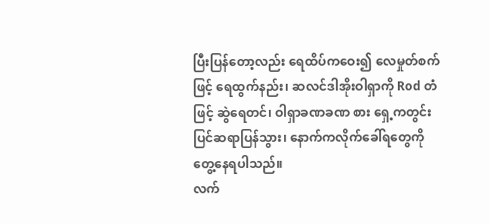ပြီးပြန်တော့လည်း ရေထိပ်ကဝေး၍ လေမှုတ်စက်ဖြင့် ရေထွက်နည်း၊ ဆလင်ဒါအိုးဝါရှာကို Rod တံဖြင့် ဆွဲရေတင်၊ ဝါရှာခဏခဏ စား ရှေ့ကတွင်းပြင်ဆရာပြန်သွား၊ နောက်ကလိုက်ခေါ်ရတွေကို တွေ့နေရပါသည်။
လက်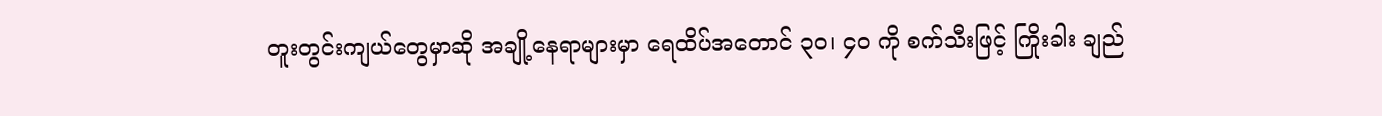တူးတွင်းကျယ်တွေမှာဆို အချို့နေရာများမှာ ရေထိပ်အတောင် ၃၀၊ ၄၀ ကို စက်သီးဖြင့် ကြိုးခါး ချည်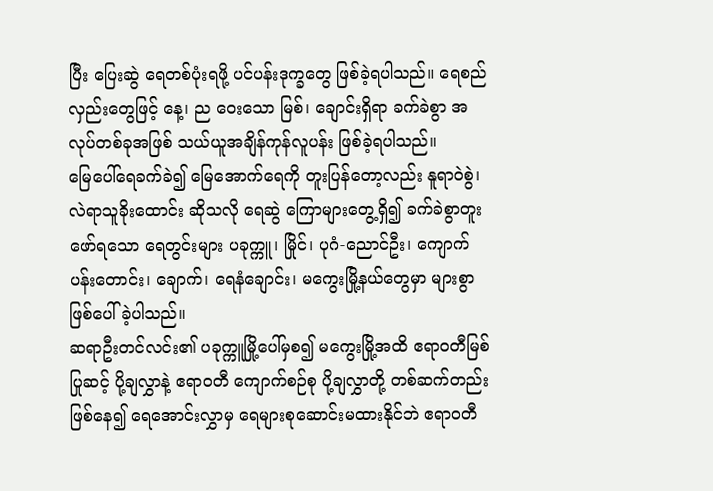ပြီး ပြေးဆွဲ ရေတစ်ပုံးရဖို့ ပင်ပန်းဒုက္ခတွေ ဖြစ်ခဲ့ရပါသည်။ ရေစည်လှည်းတွေဖြင့် နေ့၊ ည ဝေးသော မြစ်၊ ချောင်းရှိရာ ခက်ခဲစွာ အလုပ်တစ်ခုအဖြစ် သယ်ယူအချိန်ကုန်လူပန်း ဖြစ်ခဲ့ရပါသည်။
မြေပေါ်ရေခက်ခဲ၍ မြေအောက်ရေကို တူးပြန်တော့လည်း နူရာဝဲစွဲ၊ လဲရာသူခိုးထောင်း ဆိုသလို ရေဆွဲ ကြောများတွေ့ရှိ၍ ခက်ခဲစွာတူးဖော်ရသော ရေတွင်းများ ပခုက္ကူ၊ မြိုင်၊ ပုဂံ-ညောင်ဦး၊ ကျောက်ပန်းတောင်း၊ ချောက်၊ ရေနံချောင်း၊ မကွေးမြို့နယ်တွေမှာ များစွာ ဖြစ်ပေါ်ခဲ့ပါသည်။
ဆရာဦးတင်လင်း၏ ပခုက္ကူမြို့ပေါ်မှစ၍ မကွေးမြို့အထိ ဧရာဝတီမြစ်ပြုဆင့် ပို့ချလွှာနဲ့ ဧရာဝတီ ကျောက်စဉ်စု ပို့ချလွှာတို့ တစ်ဆက်တည်းဖြစ်နေ၍ ရေအောင်းလွှာမှ ရေများစုဆောင်းမထားနိုင်ဘဲ ဧရာဝတီ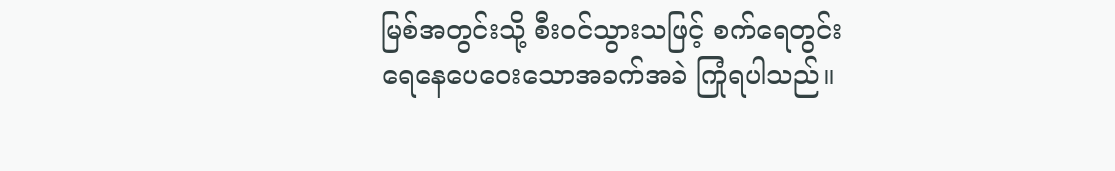မြစ်အတွင်းသို့ စီးဝင်သွားသဖြင့် စက်ရေတွင်း ရေနေပေဝေးသောအခက်အခဲ ကြုံရပါသည်။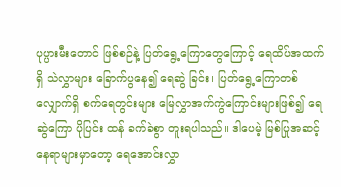ပုပ္ပားမီးတောင် ဖြစ်စဉ်နဲ့ ပြတ်ရွေ့ကြောတွေကြောင့် ရေထိပ်အထက်ရှိ သဲလွှာများ ခြောက်ပွနေ၍ ရေဆွဲ ခြင်း၊ ပြတ်ရွေ့ကြောတစ်လျှောက်ရှိ စက်ရေတွင်းများ မြေလွှာအက်ကွဲကြောင်းများဖြစ်၍ ရေဆွဲကြော ပိုပြင်း ထန် ခက်ခဲစွာ တူးရပါသည်။ ဒါပေမဲ့ မြစ်ပြုအဆင့်နေရာများမှာတော့ ရေအောင်းလွှာ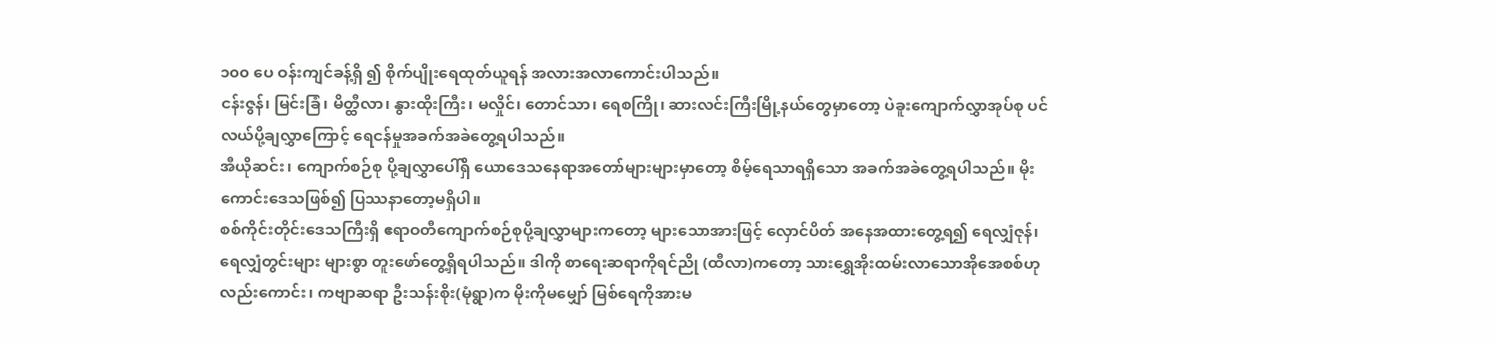၁၀၀ ပေ ဝန်းကျင်ခန့်ရှိ ၍ စိုက်ပျိုးရေထုတ်ယူရန် အလားအလာကောင်းပါသည်။
ငန်းဇွန်၊ မြင်းခြံ၊ မိတ္ထီလာ၊ နွားထိုးကြီး၊ မလှိုင်၊ တောင်သာ၊ ရေစကြို၊ ဆားလင်းကြီးမြို့နယ်တွေမှာတော့ ပဲခူးကျောက်လွှာအုပ်စု ပင်လယ်ပို့ချလွှာကြောင့် ရေငန်မှုအခက်အခဲတွေ့ရပါသည်။
အီယိုဆင်း၊ ကျောက်စဉ်စု ပို့ချလွှာပေါ်ရှိ ယောဒေသနေရာအတော်များများမှာတော့ စိမ့်ရေသာရရှိသော အခက်အခဲတွေ့ရပါသည်။ မိုးကောင်းဒေသဖြစ်၍ ပြဿနာတော့မရှိပါ။
စစ်ကိုင်းတိုင်းဒေသကြီးရှိ ဧရာဝတီကျောက်စဉ်စုပို့ချလွှာများကတော့ များသောအားဖြင့် လှောင်ပိတ် အနေအထားတွေ့ရ၍ ရေလျှံဇုန်၊ ရေလျှံတွင်းများ များစွာ တူးဖော်တွေ့ရှိရပါသည်။ ဒါကို စာရေးဆရာကိုရင်ညို (ထီလာ)ကတော့ သားရွှေအိုးထမ်းလာသောအိုအေစစ်ဟုလည်းကောင်း၊ ကဗျာဆရာ ဦးသန်းစိုး(မုံရွာ)က မိုးကိုမမျှော် မြစ်ရေကိုအားမ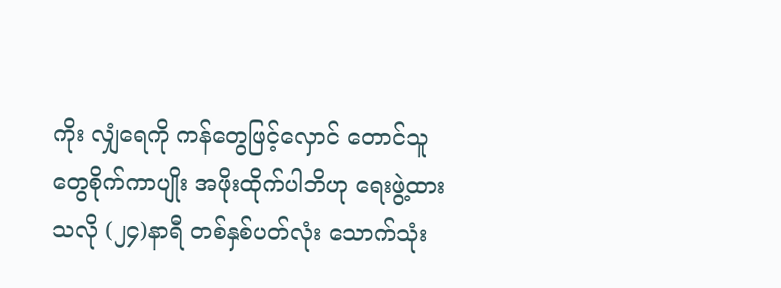ကိုး လျှံရေကို ကန်တွေဖြင့်လှောင် တောင်သူတွေစိုက်ကာပျိုး အဖိုးထိုက်ပါဘိဟု ရေးဖွဲ့ထားသလို (၂၄)နာရီ တစ်နှစ်ပတ်လုံး သောက်သုံး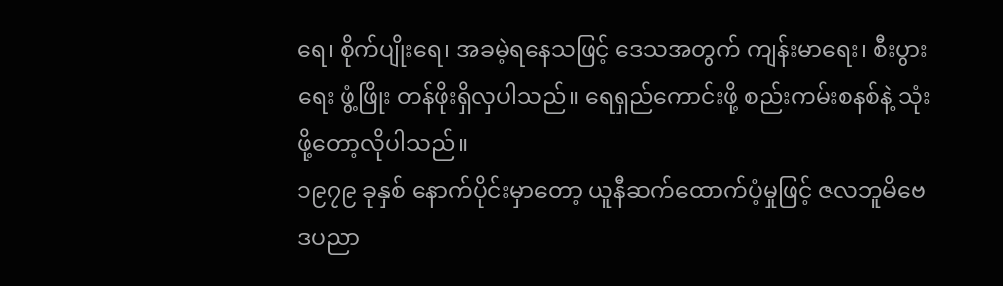ရေ၊ စိုက်ပျိုးရေ၊ အခမဲ့ရနေသဖြင့် ဒေသအတွက် ကျန်းမာရေး၊ စီးပွားရေး ဖွံ့ဖြိုး တန်ဖိုးရှိလှပါသည်။ ရေရှည်ကောင်းဖို့ စည်းကမ်းစနစ်နဲ့ သုံးဖို့တော့လိုပါသည်။
၁၉၇၉ ခုနှစ် နောက်ပိုင်းမှာတော့ ယူနီဆက်ထောက်ပံ့မှုဖြင့် ဇလဘူမိဗေဒပညာ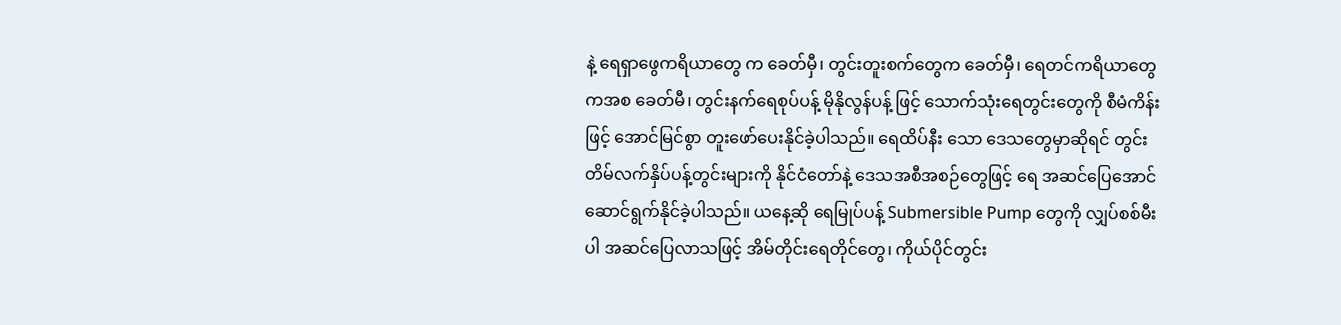နဲ့ ရေရှာဖွေကရိယာတွေ က ခေတ်မှီ၊ တွင်းတူးစက်တွေက ခေတ်မှီ၊ ရေတင်ကရိယာတွေကအစ ခေတ်မီ၊ တွင်းနက်ရေစုပ်ပန့် မိုနိုလွန်ပန့် ဖြင့် သောက်သုံးရေတွင်းတွေကို စီမံကိန်းဖြင့် အောင်မြင်စွာ တူးဖော်ပေးနိုင်ခဲ့ပါသည်။ ရေထိပ်နီး သော ဒေသတွေမှာဆိုရင် တွင်းတိမ်လက်နှိပ်ပန့်တွင်းများကို နိုင်ငံတော်နဲ့ ဒေသအစီအစဉ်တွေဖြင့် ရေ အဆင်ပြေအောင် ဆောင်ရွက်နိုင်ခဲ့ပါသည်။ ယနေ့ဆို ရေမြုပ်ပန့် Submersible Pump တွေကို လျှပ်စစ်မီးပါ အဆင်ပြေလာသဖြင့် အိမ်တိုင်းရေတိုင်တွေ၊ ကိုယ်ပိုင်တွင်း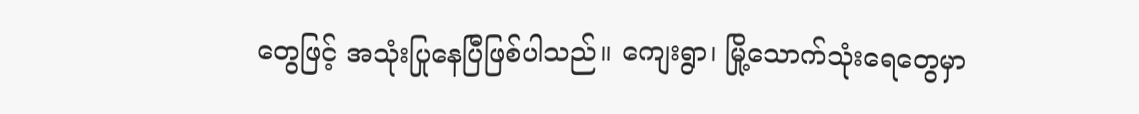တွေဖြင့် အသုံးပြုနေပြီဖြစ်ပါသည်။ ကျေးရွာ၊ မြို့သောက်သုံးရေတွေမှာ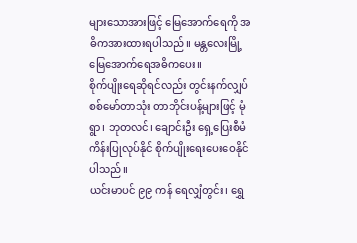များသောအားဖြင့် မြေအောက်ရေကို အဓိကအားထားရပါသည်။ မန္တလေးမြို့ မြေအောက်ရေအဓိကပေး။
စိုက်ပျိုးရေဆိုရင်လည်း တွင်းနက်လျှပ်စစ်မော်တာသုံး တာဘိုင်းပန့်များဖြင့် မုံရွာ၊ ဘုတလင်၊ ချောင်းဦး ရှေ့ပြေးစီမံကိန်းပြုလုပ်နိုင် စိုက်ပျိုးရေးပေးဝေနိုင်ပါသည်။
ယင်းမာပင် ၉၉ ကန် ရေလျှံတွင်း၊ ရွှေ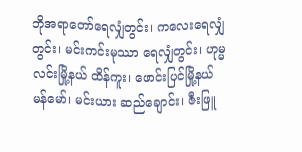ဘိုအရာတော်ရေလျှံတွင်း၊ ကလေးရေလျှံတွင်း၊ မင်းကင်းမုဿာ ရေလျှံတွင်း၊ ဟုမ္မလင်းမြို့နယ် ထိန်ကူး၊ ဖောင်းပြင်မြို့နယ် မန်မော်၊ မင်းယား ဆည်ချောင်း၊ ဇီးဖြူ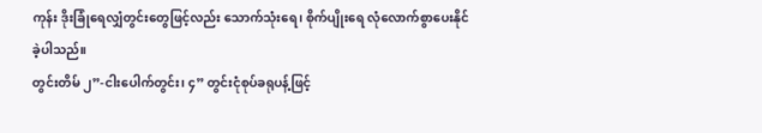ကုန်း ဒိုးခြုံရေလျှံတွင်းတွေဖြင့်လည်း သောက်သုံးရေ၊ စိုက်ပျိုးရေ လုံလောက်စွာပေးနိုင်ခဲ့ပါသည်။
တွင်းတိမ် ၂”-ငါးပေါက်တွင်း၊ ၄” တွင်းငုံစုပ်ခရုပန့်ဖြင့်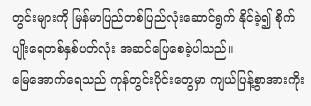တွင်းများကို မြန်မာပြည်တစ်ပြည်လုံးဆောင်ရွက် နိုင်ခဲ့၍ စိုက်ပျိုးရေတစ်နှစ်ပတ်လုံး အဆင်ပြေစေခဲ့ပါသည်။
မြေအောက်ရေသည် ကုန်တွင်းပိုင်းတွေမှာ ကျယ်ပြန့်စွာအားကိုး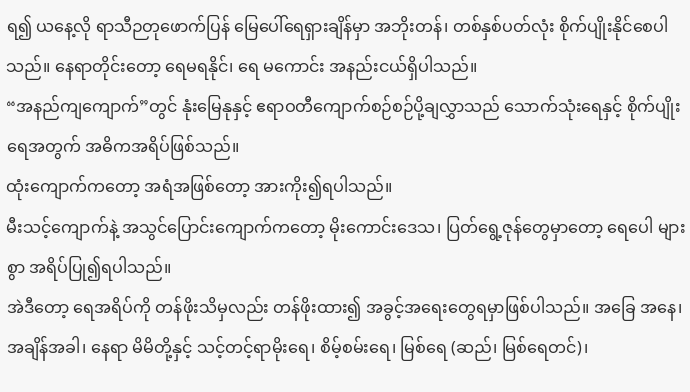ရ၍ ယနေ့လို ရာသီဉတုဖောက်ပြန် မြေပေါ်ရေရှားချိန်မှာ အဘိုးတန်၊ တစ်နှစ်ပတ်လုံး စိုက်ပျိုးနိုင်စေပါသည်။ နေရာတိုင်းတော့ ရေမရနိုင်၊ ရေ မကောင်း အနည်းငယ်ရှိပါသည်။
“အနည်ကျကျောက်”တွင် နုံးမြေနုနှင့် ဧရာဝတီကျောက်စဉ်စဉ်ပို့ချလွှာသည် သောက်သုံးရေနှင့် စိုက်ပျိုး ရေအတွက် အဓိကအရိပ်ဖြစ်သည်။
ထုံးကျောက်ကတော့ အရံအဖြစ်တော့ အားကိုး၍ရပါသည်။
မီးသင့်ကျောက်နဲ့ အသွင်ပြောင်းကျောက်ကတော့ မိုးကောင်းဒေသ၊ ပြတ်ရွေ့ဇုန်တွေမှာတော့ ရေပေါ များစွာ အရိပ်ပြု၍ရပါသည်။
အဲဒီတော့ ရေအရိပ်ကို တန်ဖိုးသိမှလည်း တန်ဖိုးထား၍ အခွင့်အရေးတွေရမှာဖြစ်ပါသည်။ အခြေ အနေ၊ အချိန်အခါ၊ နေရာ မိမိတို့နှင့် သင့်တင့်ရာမိုးရေ၊ စိမ့်စမ်းရေ၊ မြစ်ရေ (ဆည်၊ မြစ်ရေတင်)၊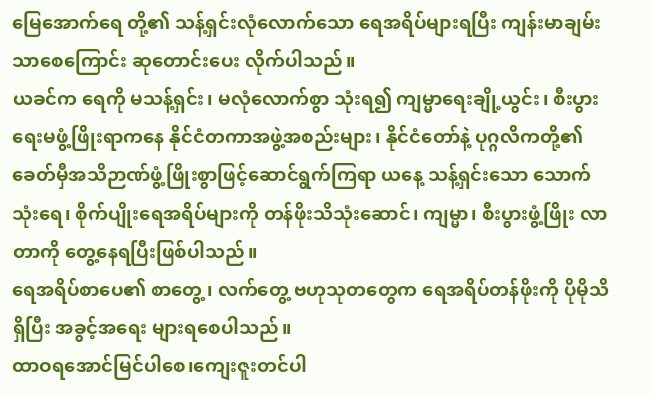မြေအောက်ရေ တို့၏ သန့်ရှင်းလုံလောက်သော ရေအရိပ်များရပြီး ကျန်းမာချမ်းသာစေကြောင်း ဆုတောင်းပေး လိုက်ပါသည်။
ယခင်က ရေကို မသန့်ရှင်း၊ မလုံလောက်စွာ သုံးရ၍ ကျမ္မာရေးချို့ယွင်း၊ စီးပွားရေးမဖွံ့ဖြိုးရာကနေ နိုင်ငံတကာအဖွဲ့အစည်းများ၊ နိုင်ငံတော်နဲ့ ပုဂ္ဂလိကတို့၏ ခေတ်မှီအသိဉာဏ်ဖွံ့ဖြိုးစွာဖြင့်ဆောင်ရွက်ကြရာ ယနေ့ သန့်ရှင်းသော သောက်သုံးရေ၊ စိုက်ပျိုးရေအရိပ်များကို တန်ဖိုးသိသုံးဆောင်၊ ကျမ္မာ၊ စီးပွားဖွံ့ဖြိုး လာတာကို တွေ့နေရပြီးဖြစ်ပါသည်။
ရေအရိပ်စာပေ၏ စာတွေ့၊ လက်တွေ့ ဗဟုသုတတွေက ရေအရိပ်တန်ဖိုးကို ပိုမိုသိရှိပြီး အခွင့်အရေး များရစေပါသည်။
ထာဝရအောင်မြင်ပါစေ၊ကျေးဇူးတင်ပါ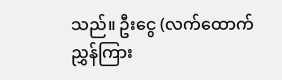သည်။ ဦးငွေ (လက်ထောက်ညွှန်ကြား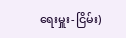ရေးမှူး-ငြိမ်း)